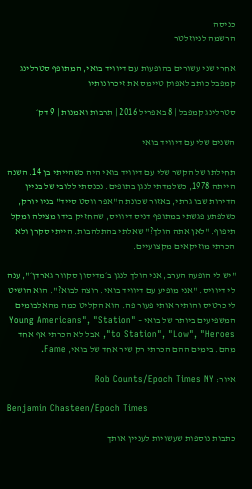כניסה
הרשמה לניוזלטר

אחרי שני עשורים בהופעות עם דיוויד בואי, המתופף סטרלינג קמפבל כותב לאפוק טיימס את זיכרונותיו

סטרלינג קמפבל | 8 באפריל 2016 | תרבות ואמנות | 9 דק׳

השנים שלי עם דיוויד בואי

תחילתו של הקשר שלי עם דיוויד בואי היה כשהייתי בן 14. השנה הייתה 1978, כשלמדתי לנגן בתופים. נכנסתי ללובי של בניין הדירות שבו גרתי, באזור שכונת ה"אפר ווסט סייד" בניו יורק, כשלפתע פגשתי במתופף דניס דיוויס, שהחזיק בידו מצילה ומקל תיפוף. "לאן אתה הולך?" שאלתי בהתלהבות. הייתי סקרן ולא הכרתי מוזיקאים מקצועיים.

"יש לי הופעה הערב, אני הולך לנגן ב׳מדיסון סקוור גארדן׳", ענה לי דיוויס. "אני מופיע עם דיוויד בואי. רוצה לבוא?". הוא הושיט לי כרטיס והותיר אותי פעור פה. הוא הקליט כמה מהאלבומים המשפיעים ביותר של בואי – "Young Americans", "Station to Station", "Low", "Heroes", אבל לא הכרתי אף אחד מהם. בימים ההם הכרתי רק שיר אחד של בואי, Fame.

איור: Rob Counts/Epoch Times NY

Benjamin Chasteen/Epoch Times

כתבות נוספות שעשויות לעניין אותך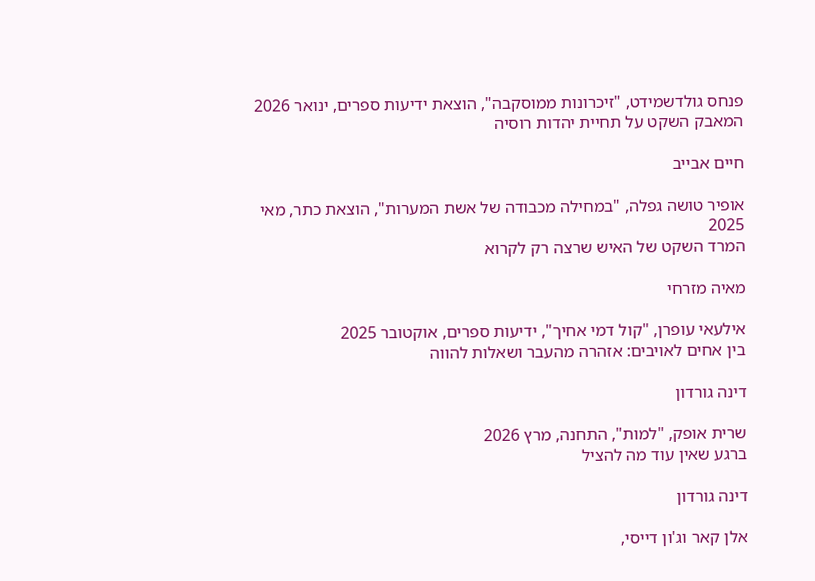פנחס גולדשמידט, "זיכרונות ממוסקבה", הוצאת ידיעות ספרים, ינואר 2026
המאבק השקט על תחיית יהדות רוסיה

חיים אבייב

אופיר טושה גפלה, "במחילה מכבודה של אשת המערות", הוצאת כתר, מאי 2025
המרד השקט של האיש שרצה רק לקרוא

מאיה מזרחי

אילעאי עופרן, "קול דמי אחיך", ידיעות ספרים, אוקטובר 2025
בין אחים לאויבים: אזהרה מהעבר ושאלות להווה

דינה גורדון

שרית אופק, "למות", התחנה, מרץ 2026
ברגע שאין עוד מה להציל

דינה גורדון

אלן קאר וג'ון דייסי,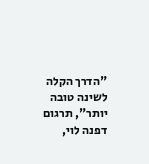"הדרך הקלה לשינה טובה יותר", תרגום דפנה לוי,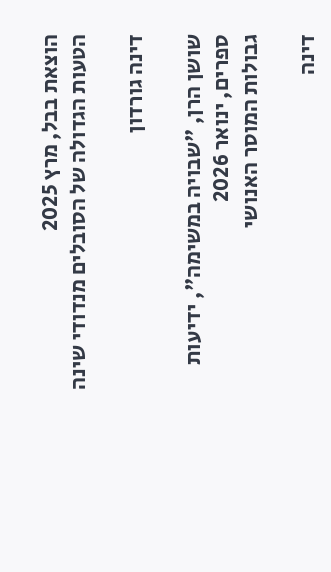הוצאת בבל, מרץ 2025
הטעות הגדולה של הסובלים מנדודי שינה

דינה גורדון

שושן הרן, "שבויה במשימה", ידיעות ספרים, ינואר 2026
גבולות המוסר האנושי

דינה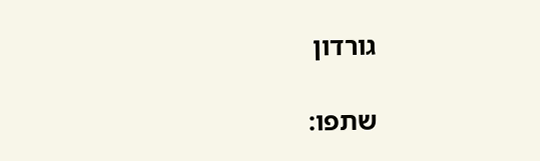גורדון

שתפו: